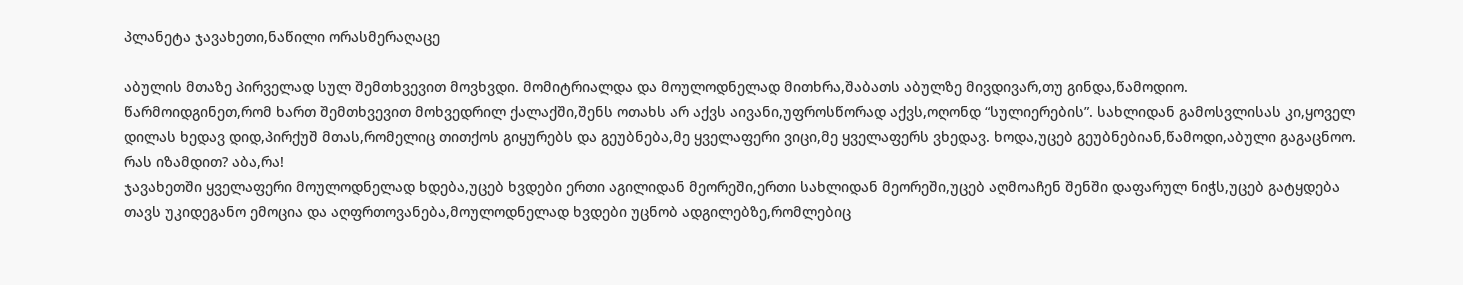პლანეტა ჯავახეთი,ნაწილი ორასმერაღაცე

აბულის მთაზე პირველად სულ შემთხვევით მოვხვდი. მომიტრიალდა და მოულოდნელად მითხრა,შაბათს აბულზე მივდივარ,თუ გინდა,წამოდიო.
წარმოიდგინეთ,რომ ხართ შემთხვევით მოხვედრილ ქალაქში,შენს ოთახს არ აქვს აივანი,უფროსწორად აქვს,ოღონდ “სულიერების”. სახლიდან გამოსვლისას კი,ყოველ დილას ხედავ დიდ,პირქუშ მთას,რომელიც თითქოს გიყურებს და გეუბნება,მე ყველაფერი ვიცი,მე ყველაფერს ვხედავ. ხოდა,უცებ გეუბნებიან,წამოდი,აბული გაგაცნოო. რას იზამდით? აბა,რა!
ჯავახეთში ყველაფერი მოულოდნელად ხდება,უცებ ხვდები ერთი აგილიდან მეორეში,ერთი სახლიდან მეორეში,უცებ აღმოაჩენ შენში დაფარულ ნიჭს,უცებ გატყდება თავს უკიდეგანო ემოცია და აღფრთოვანება,მოულოდნელად ხვდები უცნობ ადგილებზე,რომლებიც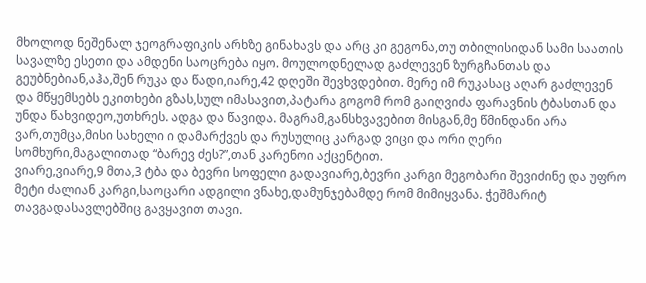მხოლოდ ნეშენალ ჯეოგრაფიკის არხზე გინახავს და არც კი გეგონა,თუ თბილისიდან სამი საათის სავალზე ესეთი და ამდენი საოცრება იყო. მოულოდნელად გაძლევენ ზურგჩანთას და გეუბნებიან,აჰა,შენ რუკა და წადი,იარე,42 დღეში შევხვდებით. მერე იმ რუკასაც აღარ გაძლევენ და მწყემსებს ეკითხები გზას,სულ იმასავით,პატარა გოგომ რომ გაიღვიძა ფარავნის ტბასთან და უნდა წახვიდეო,უთხრეს. ადგა და წავიდა. მაგრამ,განსხვავებით მისგან,მე წმინდანი არა ვარ,თუმცა,მისი სახელი ი დამარქვეს და რუსულიც კარგად ვიცი და ორი ღერი სომხური,მაგალითად “ბარევ ძეს?”,თან კარენოი აქცენტით.
ვიარე,ვიარე,9 მთა,3 ტბა და ბევრი სოფელი გადავიარე,ბევრი კარგი მეგობარი შევიძინე და უფრო მეტი ძალიან კარგი,საოცარი ადგილი ვნახე,დამუნჯებამდე რომ მიმიყვანა. ჭეშმარიტ თავგადასავლებშიც გავყავით თავი.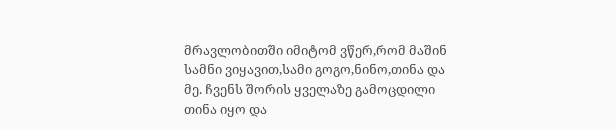მრავლობითში იმიტომ ვწერ,რომ მაშინ სამნი ვიყავით,სამი გოგო,ნინო,თინა და მე. ჩვენს შორის ყველაზე გამოცდილი თინა იყო და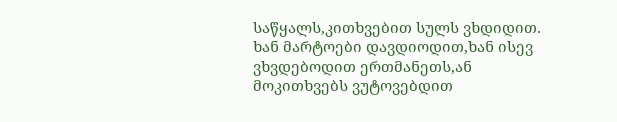საწყალს,კითხვებით სულს ვხდიდით. ხან მარტოები დავდიოდით,ხან ისევ ვხვდებოდით ერთმანეთს,ან მოკითხვებს ვუტოვებდით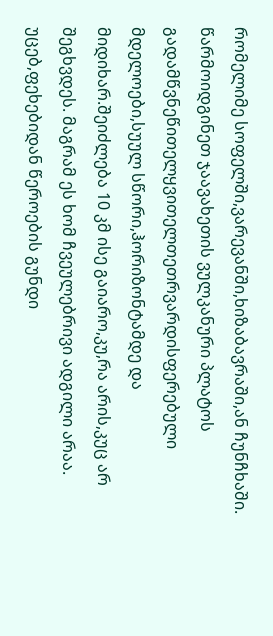რომელიმე სოფელში,ვარევანში,ხიზაბავრაში,ან ჩუნჩხაში. წარმოიდგინეთ ჯაავახეთის ვულკანური პლატოს გადამწვნეწითელყვითელთეთრვარდისფერებული მდელოები,სუულ სწორი,ჰორიზონტამდე და მიდიხარ.შეიძლება 10 კმ ისე გაიარო,კუ,რა არის,კუც არ შეგხვდეს. მაგრამ ეს ხომ ჩვეულებრივი ადგილი არაა. უცებ,ფეხებიდან წეროების გუნდი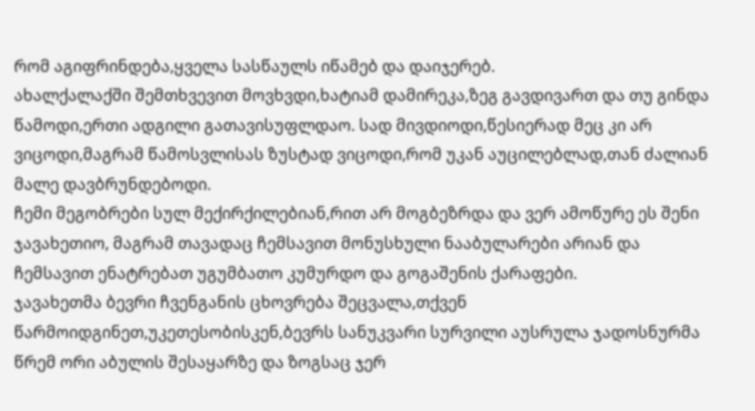რომ აგიფრინდება,ყველა სასწაულს იწამებ და დაიჯერებ.
ახალქალაქში შემთხვევით მოვხვდი,ხატიამ დამირეკა,ზეგ გავდივართ და თუ გინდა წამოდი,ერთი ადგილი გათავისუფლდაო. სად მივდიოდი,წესიერად მეც კი არ ვიცოდი,მაგრამ წამოსვლისას ზუსტად ვიცოდი,რომ უკან აუცილებლად,თან ძალიან მალე დავბრუნდებოდი.
ჩემი მეგობრები სულ მექირქილებიან,რით არ მოგბეზრდა და ვერ ამოწურე ეს შენი ჯავახეთიო, მაგრამ თავადაც ჩემსავით მონუსხული ნააბულარები არიან და ჩემსავით ენატრებათ უგუმბათო კუმურდო და გოგაშენის ქარაფები.
ჯავახეთმა ბევრი ჩვენგანის ცხოვრება შეცვალა,თქვენ წარმოიდგინეთ,უკეთესობისკენ,ბევრს სანუკვარი სურვილი აუსრულა ჯადოსნურმა წრემ ორი აბულის შესაყარზე და ზოგსაც ჯერ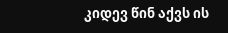კიდევ წინ აქვს ის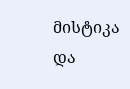მისტიკა და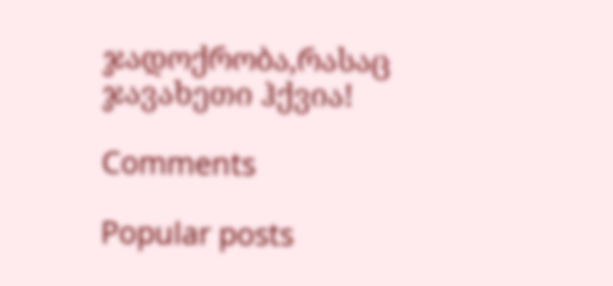ჯადოქრობა,რასაც ჯავახეთი ჰქვია!

Comments

Popular posts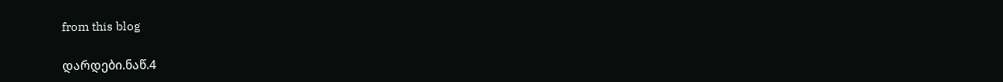from this blog

დარდები.ნაწ.4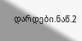დარდები.ნაწ.2